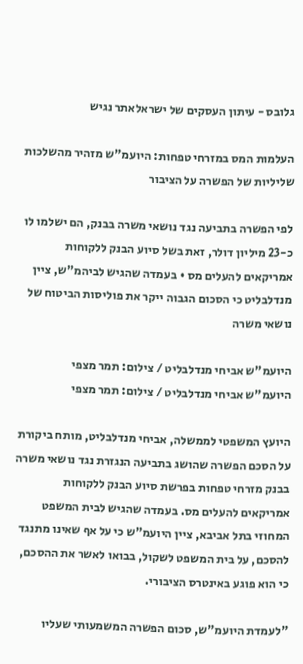גלובס - עיתון העסקים של ישראלאתר נגיש

העלמות המס במזרחי טפחות: היועמ"ש מזהיר מהשלכות שליליות של הפשרה על הציבור

לפי הפשרה בתביעה נגד נושאי משרה בבנק, הם ישלמו לו כ-23 מיליון דולר, זאת בשל סיוע הבנק ללקוחות אמריקאים להעלים מס • בעמדה שהגיש לביהמ"ש, ציין מנדלבליט כי הסכום הגבוה ייקר את פוליסות הביטוח של נושאי משרה

היועמ"ש אביחי מנדלבליט / צילום: תמר מצפי
היועמ"ש אביחי מנדלבליט / צילום: תמר מצפי

היועץ המשפטי לממשלה, אביחי מנדלבליט, מותח ביקורת על הסכם הפשרה שהושג בתביעה הנגזרת נגד נושאי משרה בבנק מזרחי טפחות בפרשת סיוע הבנק ללקוחות אמריקאים להעלים מס. בעמדה שהגיש לבית המשפט המחוזי בתל אביבא, ציין היועמ"ש כי על אף שאינו מתנגד להסכם, על בית המשפט לשקול, בבואו לאשר את ההסכם, כי הוא פוגע באינטרס הציבורי.

"לעמדת היועמ"ש, סכום הפשרה המשמעותי שעליו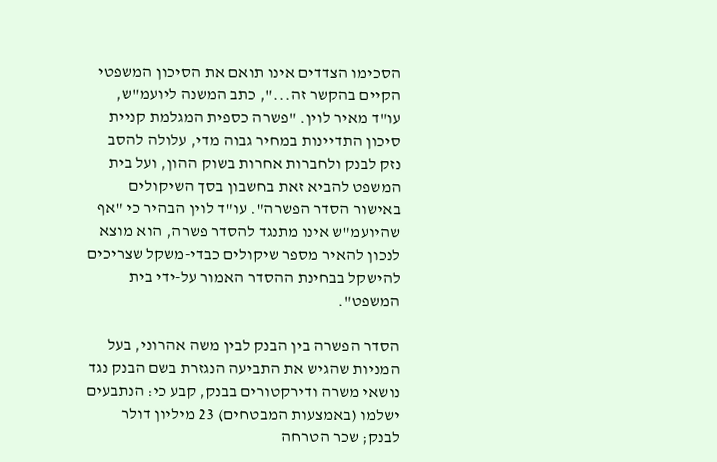הסכימו הצדדים אינו תואם את הסיכון המשפטי הקיים בהקשר זה...", כתב המשנה ליועמ"ש, עו"ד מאיר לוין. "פשרה כספית המגלמת קניית סיכון התדיינות במחיר גבוה מדי, עלולה להסב נזק לבנק ולחברות אחרות בשוק ההון, ועל בית המשפט להביא זאת בחשבון בסך השיקולים באישור הסדר הפשרה". עו"ד לוין הבהיר כי "אף שהיועמ"ש אינו מתנגד להסדר פשרה, הוא מוצא לנכון להאיר מספר שיקולים כבדי-משקל שצריכים להישקל בבחינת ההסדר האמור על-ידי בית המשפט".

הסדר הפשרה בין הבנק לבין משה אהרוני, בעל המניות שהגיש את התביעה הנגזרת בשם הבנק נגד נושאי משרה ודירקטורים בבנק, קבע כי: הנתבעים ישלמו (באמצעות המבטחים) 23 מיליון דולר לבנק; שכר הטרחה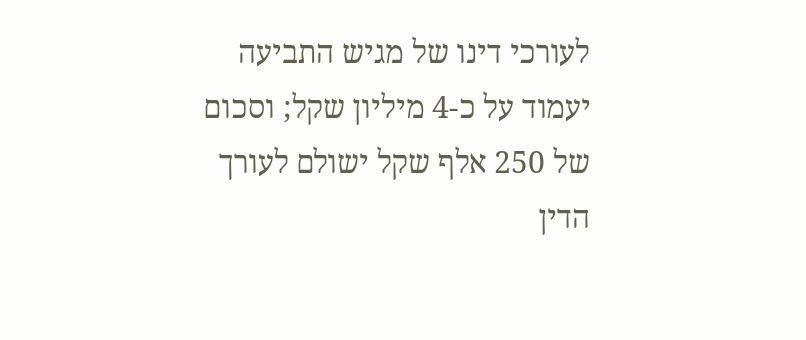לעורכי דינו של מגיש התביעה יעמוד על כ-4 מיליון שקל; וסכום של 250 אלף שקל ישולם לעורך הדין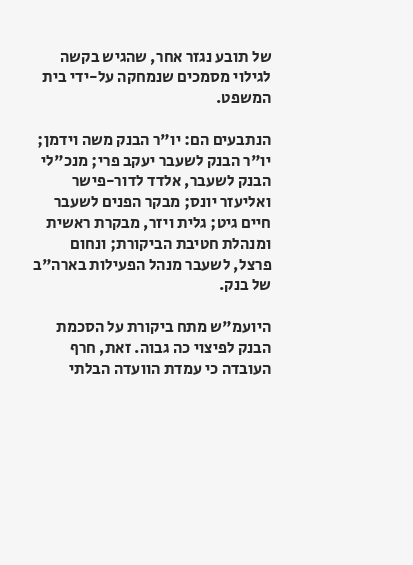של תובע נגזר אחר, שהגיש בקשה לגילוי מסמכים שנמחקה על-ידי בית המשפט.

הנתבעים הם: יו"ר הבנק משה וידמן; יו"ר הבנק לשעבר יעקב פרי; מנכ"לי הבנק לשעבר, אלדד לדור-פישר ואליעזר יונס; מבקר הפנים לשעבר חיים גיט; גלית ויזר, מבקרת ראשית ומנהלת חטיבת הביקורת; ונחום פרצל, לשעבר מנהל הפעילות בארה"ב של בנק.

היועמ"ש מתח ביקורת על הסכמת הבנק לפיצוי כה גבוה. זאת, חרף העובדה כי עמדת הוועדה הבלתי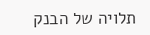תלויה של הבנק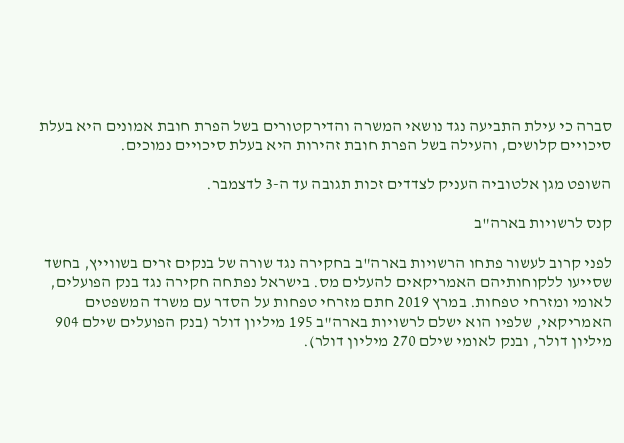סברה כי עילת התביעה נגד נושאי המשרה והדירקטורים בשל הפרת חובת אמונים היא בעלת סיכויים קלושים, והעילה בשל הפרת חובת זהירות היא בעלת סיכויים נמוכים.

השופט מגן אלטוביה העניק לצדדים זכות תגובה עד ה-3 לדצמבר.

קנס לרשויות בארה"ב

לפני קרוב לעשור פתחו הרשויות בארה"ב בחקירה נגד שורה של בנקים זרים בשווייץ, בחשד שסייעו ללקוחותיהם האמריקאים להעלים מס. בישראל נפתחה חקירה נגד בנק הפועלים, לאומי ומזרחי טפחות. במרץ 2019 חתם מזרחי טפחות על הסדר עם משרד המשפטים האמריקאי, שלפיו הוא ישלם לרשויות בארה"ב 195 מיליון דולר (בנק הפועלים שילם 904 מיליון דולר, ובנק לאומי שילם 270 מיליון דולר).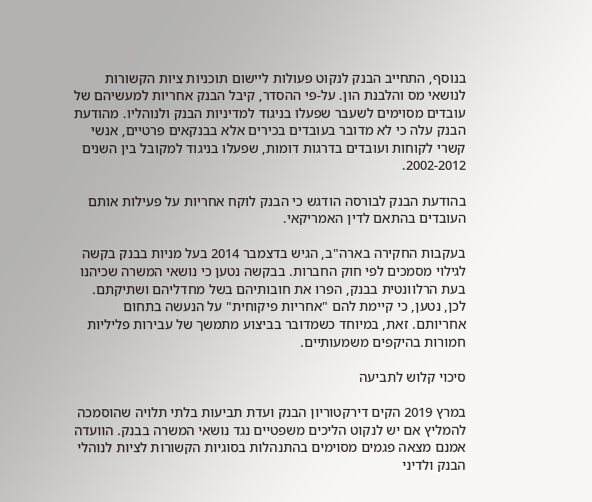בנוסף, התחייב הבנק לנקוט פעולות ליישום תוכניות ציות הקשורות לנושאי מס והלבנת הון. על-פי ההסדר, קיבל הבנק אחריות למעשיהם של עובדים מסוימים לשעבר שפעלו בניגוד למדיניות הבנק ולנוהליו. מהודעת הבנק עלה כי לא מדובר בעובדים בכירים אלא בבנקאים פרטיים, אנשי קשרי לקוחות ועובדים בדרגות דומות, שפעלו בניגוד למקובל בין השנים 2002-2012.

בהודעת הבנק לבורסה הודגש כי הבנק לוקח אחריות על פעילות אותם העובדים בהתאם לדין האמריקאי.

בעקבות החקירה בארה"ב, הגיש בדצמבר 2014 בעל מניות בבנק בקשה לגילוי מסמכים לפי חוק החברות. בבקשה נטען כי נושאי המשרה שכיהנו בעת הרלוונטית בבנק, הפרו את חובותיהם בשל מחדליהם ושתיקתם. לכן, נטען, כי קיימת להם "אחריות פיקוחית" על הנעשה בתחום אחריותם. זאת, במיוחד כשמדובר בביצוע מתמשך של עבירות פליליות חמורות בהיקפים משמעותיים.

סיכוי קלוש לתביעה

במרץ 2019 הקים דירקטוריון הבנק ועדת תביעות בלתי תלויה שהוסמכה להמליץ אם יש לנקוט הליכים משפטיים נגד נושאי המשרה בבנק. הוועדה אמנם מצאה פגמים מסוימים בהתנהלות בסוגיות הקשורות לציות לנוהלי הבנק ולדיני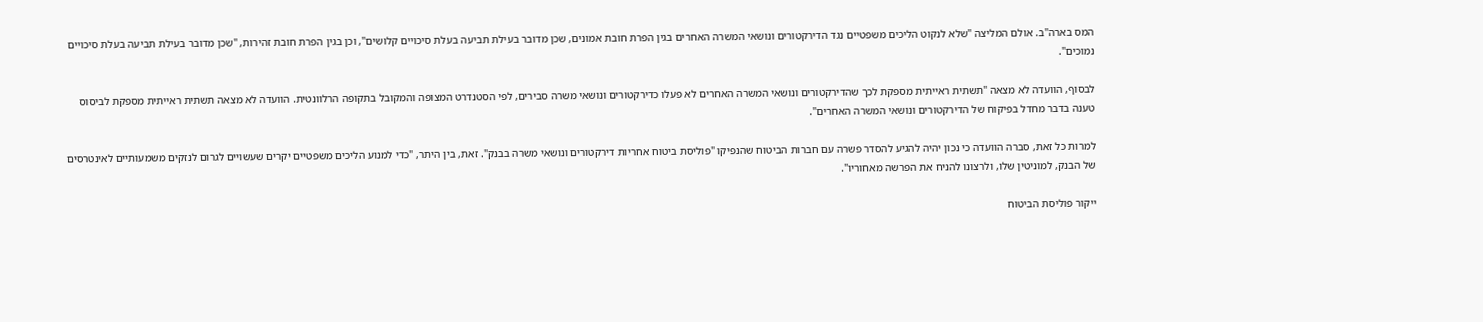המס בארה"ב. אולם המליצה "שלא לנקוט הליכים משפטיים נגד הדירקטורים ונושאי המשרה האחרים בגין הפרת חובת אמונים, שכן מדובר בעילת תביעה בעלת סיכויים קלושים", וכן בגין הפרת חובת זהירות, "שכן מדובר בעילת תביעה בעלת סיכויים נמוכים".

לבסוף, הוועדה לא מצאה "תשתית ראייתית מספקת לכך שהדירקטורים ונושאי המשרה האחרים לא פעלו כדירקטורים ונושאי משרה סבירים, לפי הסטנדרט המצופה והמקובל בתקופה הרלוונטית. הוועדה לא מצאה תשתית ראייתית מספקת לביסוס טענה בדבר מחדל בפיקוח של הדירקטורים ונושאי המשרה האחרים".

למרות כל זאת, סברה הוועדה כי נכון יהיה להגיע להסדר פשרה עם חברות הביטוח שהנפיקו "פוליסת ביטוח אחריות דירקטורים ונושאי משרה בבנק". זאת, בין היתר, "כדי למנוע הליכים משפטיים יקרים שעשויים לגרום לנזקים משמעותיים לאינטרסים של הבנק, למוניטין שלו, ולרצונו להניח את הפרשה מאחוריו".

ייקור פוליסת הביטוח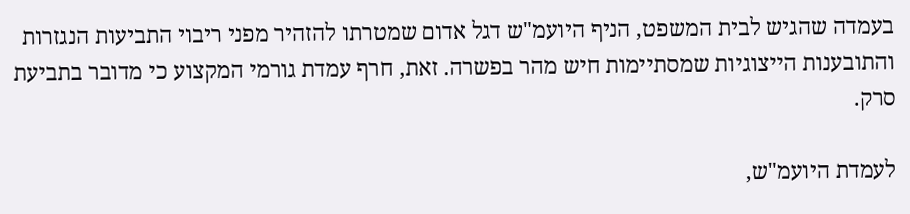בעמדה שהגיש לבית המשפט, הניף היועמ"ש דגל אדום שמטרתו להזהיר מפני ריבוי התביעות הנגזרות והתובענות הייצוגיות שמסתיימות חיש מהר בפשרה. זאת, חרף עמדת גורמי המקצוע כי מדובר בתביעת סרק.

לעמדת היועמ"ש,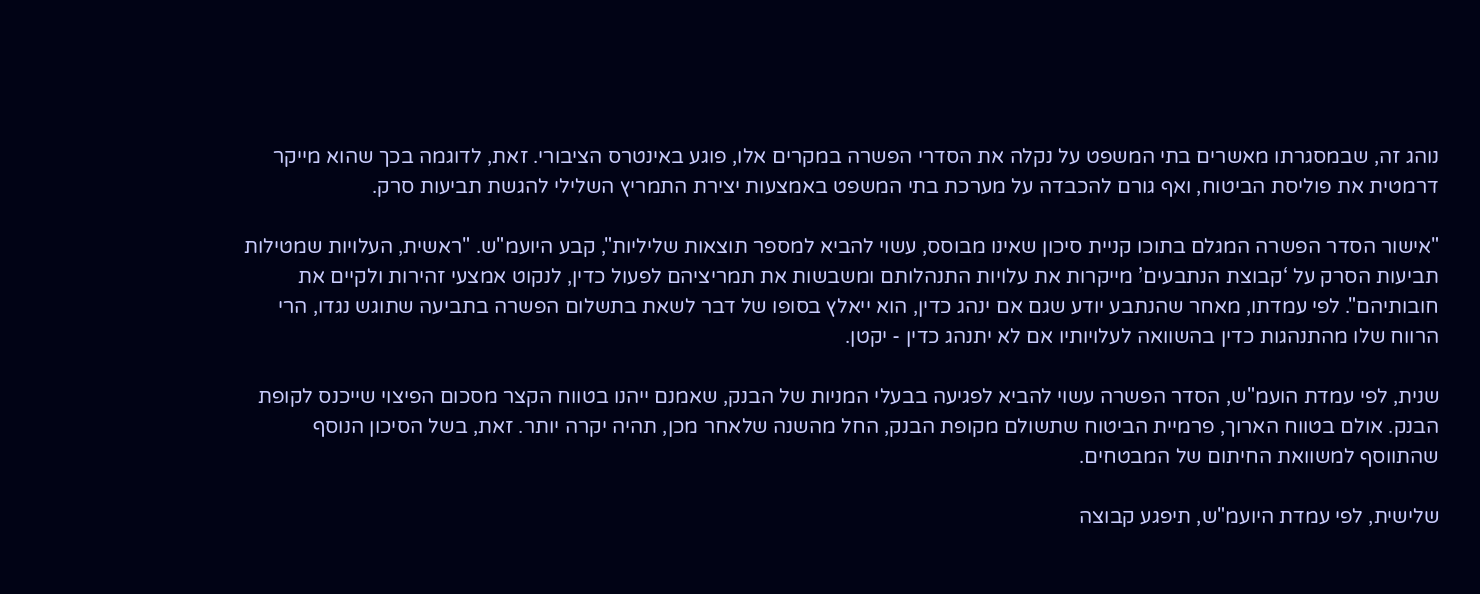נוהג זה, שבמסגרתו מאשרים בתי המשפט על נקלה את הסדרי הפשרה במקרים אלו, פוגע באינטרס הציבורי. זאת, לדוגמה בכך שהוא מייקר דרמטית את פוליסת הביטוח, ואף גורם להכבדה על מערכת בתי המשפט באמצעות יצירת התמריץ השלילי להגשת תביעות סרק.

"אישור הסדר הפשרה המגלם בתוכו קניית סיכון שאינו מבוסס, עשוי להביא למספר תוצאות שליליות", קבע היועמ"ש. "ראשית, העלויות שמטילות תביעות הסרק על ‘קבוצת הנתבעים’ מייקרות את עלויות התנהלותם ומשבשות את תמריציהם לפעול כדין, לנקוט אמצעי זהירות ולקיים את חובותיהם". לפי עמדתו, מאחר שהנתבע יודע שגם אם ינהג כדין, הוא ייאלץ בסופו של דבר לשאת בתשלום הפשרה בתביעה שתוגש נגדו, הרי הרווח שלו מהתנהגות כדין בהשוואה לעלויותיו אם לא יתנהג כדין - יקטן.

שנית, לפי עמדת הועמ"ש, הסדר הפשרה עשוי להביא לפגיעה בבעלי המניות של הבנק, שאמנם ייהנו בטווח הקצר מסכום הפיצוי שייכנס לקופת הבנק. אולם בטווח הארוך, פרמיית הביטוח שתשולם מקופת הבנק, החל מהשנה שלאחר מכן, תהיה יקרה יותר. זאת, בשל הסיכון הנוסף שהתווסף למשוואת החיתום של המבטחים.

שלישית, לפי עמדת היועמ"ש, תיפגע קבוצה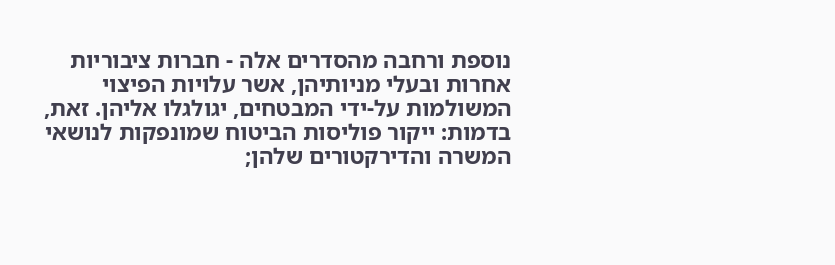נוספת ורחבה מהסדרים אלה - חברות ציבוריות אחרות ובעלי מניותיהן, אשר עלויות הפיצוי המשולמות על-ידי המבטחים, יגולגלו אליהן. זאת, בדמות: ייקור פוליסות הביטוח שמונפקות לנושאי המשרה והדירקטורים שלהן;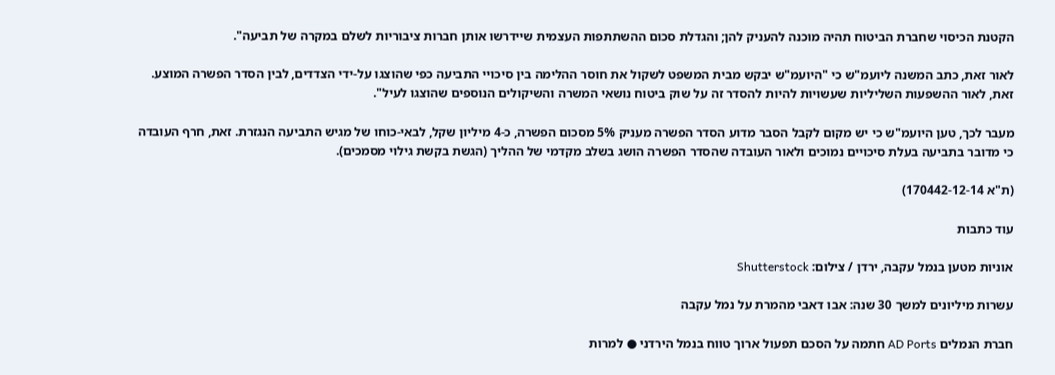הקטנת הכיסוי שחברת הביטוח תהיה מוכנה להעניק להן; והגדלת סכום ההשתתפות העצמית שיידרשו אותן חברות ציבוריות לשלם במקרה של תביעה".

לאור זאת, כתב המשנה ליועמ"ש כי "היועמ"ש יבקש מבית המשפט לשקול את חוסר ההלימה בין סיכויי התביעה כפי שהוצגו על-ידי הצדדים, לבין הסדר הפשרה המוצע. זאת, לאור ההשפעות השליליות שעשויות להיות להסדר זה על שוק ביטוח נושאי המשרה והשיקולים הנוספים שהוצגו לעיל".

מעבר לכך, טען היועמ"ש כי יש מקום לקבל הסבר מדוע הסדר הפשרה מעניק 5% מסכום הפשרה, כ-4 מיליון שקל, לבאי-כוחו של מגיש התביעה הנגזרת. זאת, חרף העובדה כי מדובר בתביעה בעלת סיכויים נמוכים ולאור העובדה שהסדר הפשרה הושג בשלב מקדמי של ההליך (הגשת בקשת גילוי מסמכים).

(ת"א 170442-12-14)

עוד כתבות

אוניות מטען בנמל עקבה, ירדן / צילום: Shutterstock

עשרות מיליונים למשך 30 שנה: אבו דאבי מהמרת על נמל עקבה

חברת הנמלים AD Ports חתמה על הסכם תפעול ארוך טווח בנמל הירדני ● למרות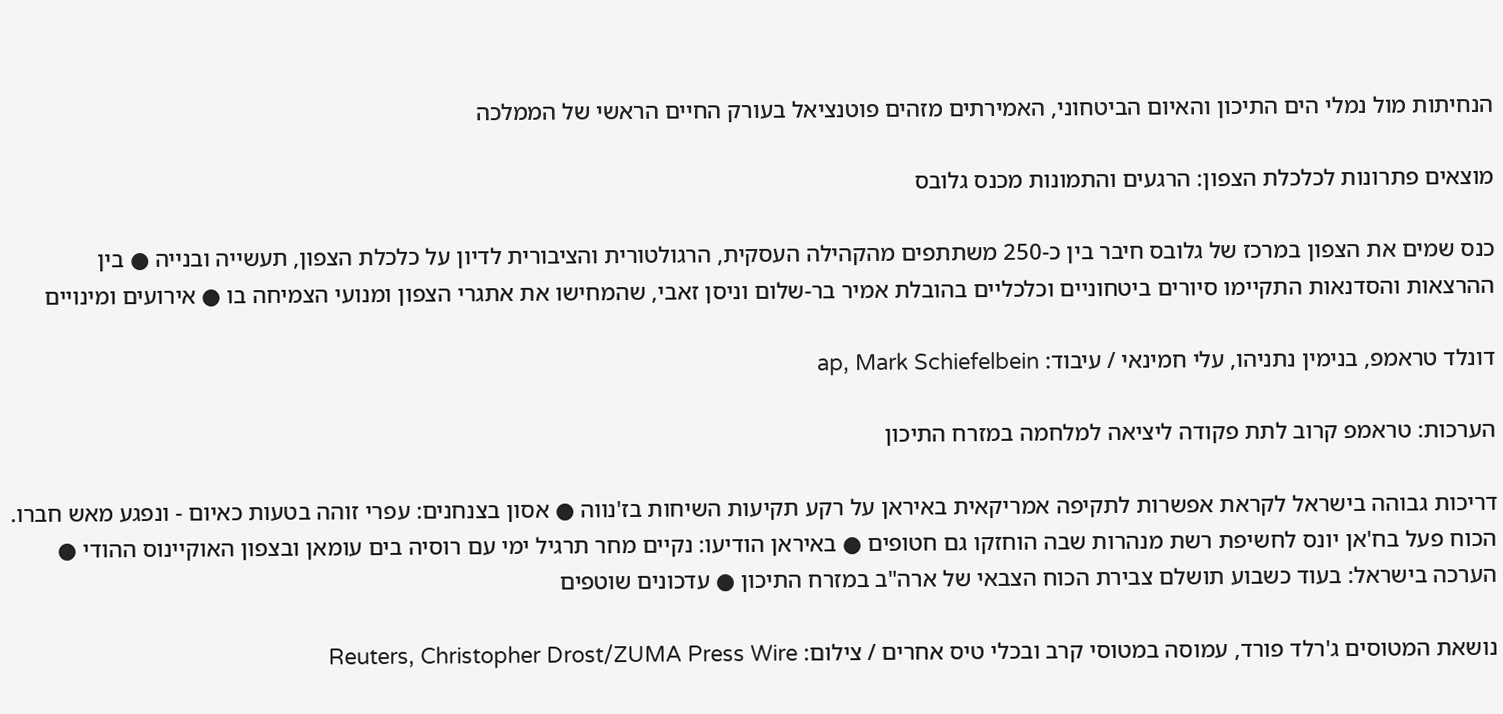הנחיתות מול נמלי הים התיכון והאיום הביטחוני, האמירתים מזהים פוטנציאל בעורק החיים הראשי של הממלכה

מוצאים פתרונות לכלכלת הצפון: הרגעים והתמונות מכנס גלובס

כנס שמים את הצפון במרכז של גלובס חיבר בין כ-250 משתתפים מהקהילה העסקית, הרגולטורית והציבורית לדיון על כלכלת הצפון, תעשייה ובנייה ● בין ההרצאות והסדנאות התקיימו סיורים ביטחוניים וכלכליים בהובלת אמיר בר-שלום וניסן זאבי, שהמחישו את אתגרי הצפון ומנועי הצמיחה בו ● אירועים ומינויים

דונלד טראמפ, בנימין נתניהו, עלי חמינאי / עיבוד: ap, Mark Schiefelbein

הערכות: טראמפ קרוב לתת פקודה ליציאה למלחמה במזרח התיכון

דריכות גבוהה בישראל לקראת אפשרות לתקיפה אמריקאית באיראן על רקע תקיעות השיחות בז'נווה ● אסון בצנחנים: עפרי זוהה בטעות כאיום - ונפגע מאש חברו. הכוח פעל בח'אן יונס לחשיפת רשת מנהרות שבה הוחזקו גם חטופים ● באיראן הודיעו: נקיים מחר תרגיל ימי עם רוסיה בים עומאן ובצפון האוקיינוס ההודי ● הערכה בישראל: בעוד כשבוע תושלם צבירת הכוח הצבאי של ארה"ב במזרח התיכון ● עדכונים שוטפים

נושאת המטוסים ג'רלד פורד, עמוסה במטוסי קרב ובכלי טיס אחרים / צילום: Reuters, Christopher Drost/ZUMA Press Wire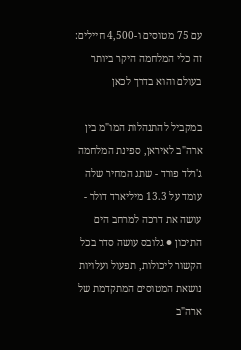עם 75 מטוסים ו-4,500 חיילים: זה כלי המלחמה היקר ביותר בעולם והוא בדרך לכאן

במקביל להתנהלות המו"מ בין ארה"ב לאיראן, ספינת המלחמה ג'רלד פורד - שתג המחיר שלה עומד על 13.3 מיליארד דולר - עושה את דרכה למרחב הים התיכון ● גלובס עושה סדר בכל הקשור ליכולות, תפעול ועלויות נושאת המטוסים המתקדמת של ארה"ב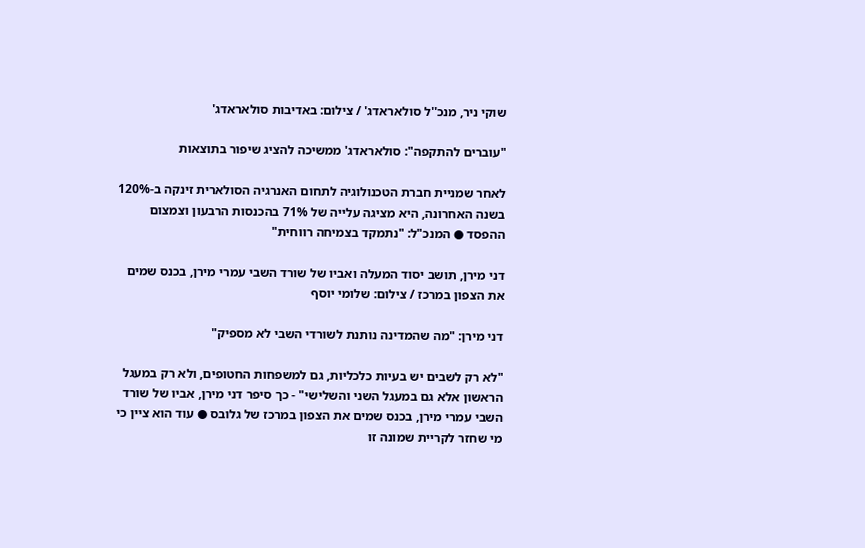שוקי ניר, מנכ''ל סולאראדג' / צילום: באדיבות סולאראדג'

"עוברים להתקפה": סולאראדג' ממשיכה להציג שיפור בתוצאות

לאחר שמניית חברת הטכנולוגיה לתחום האנרגיה הסולארית זינקה ב-120% בשנה האחרונה, היא מציגה עלייה של 71% בהכנסות הרבעון וצמצום ההפסד ● המנכ"ל: "נתמקד בצמיחה רווחית"

דני מירן, תושב יסוד המעלה ואביו של שורד השבי עמרי מירן, בכנס שמים את הצפון במרכז / צילום: שלומי יוסף

דני מירן: "מה שהמדינה נותנת לשורדי השבי לא מספיק"

"לא רק לשבים יש בעיות כלכליות, גם למשפחות החטופים, ולא רק במעגל הראשון אלא גם במעגל השני והשלישי" - כך סיפר דני מירן, אביו של שורד השבי עמרי מירן, בכנס שמים את הצפון במרכז של גלובס ● עוד הוא ציין כי מי שחזר לקריית שמונה זו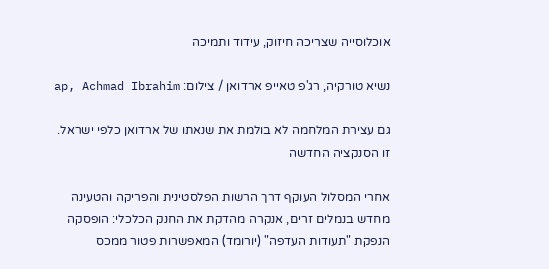אוכלוסייה שצריכה חיזוק, עידוד ותמיכה

נשיא טורקיה, רג'פ טאייפ ארדואן / צילום: ap, Achmad Ibrahim

גם עצירת המלחמה לא בולמת את שנאתו של ארדואן כלפי ישראל. זו הסנקציה החדשה

אחרי המסלול העוקף דרך הרשות הפלסטינית והפריקה והטעינה מחדש בנמלים זרים, אנקרה מהדקת את החנק הכלכלי: הופסקה הנפקת "תעודות העדפה" (יורומד) המאפשרות פטור ממכס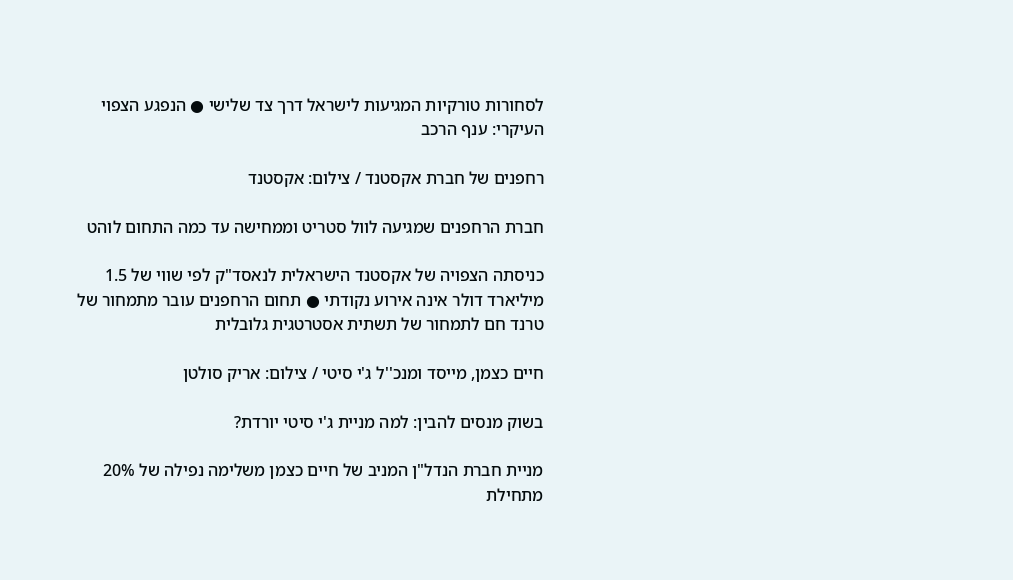לסחורות טורקיות המגיעות לישראל דרך צד שלישי ● הנפגע הצפוי העיקרי: ענף הרכב

רחפנים של חברת אקסטנד / צילום: אקסטנד

חברת הרחפנים שמגיעה לוול סטריט וממחישה עד כמה התחום לוהט

כניסתה הצפויה של אקסטנד הישראלית לנאסד"ק לפי שווי של 1.5 מיליארד דולר אינה אירוע נקודתי ● תחום הרחפנים עובר מתמחור של טרנד חם לתמחור של תשתית אסטרטגית גלובלית

חיים כצמן, מייסד ומנכ''ל ג'י סיטי / צילום: אריק סולטן

בשוק מנסים להבין: למה מניית ג'י סיטי יורדת?

מניית חברת הנדל"ן המניב של חיים כצמן משלימה נפילה של 20% מתחילת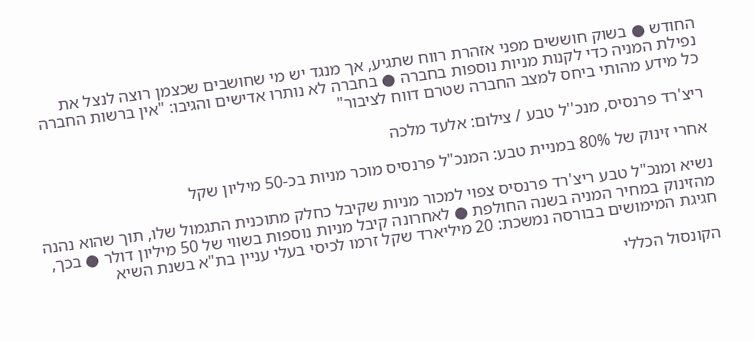החודש ● בשוק חוששים מפני אזהרת רווח שתגיע, אך מנגד יש מי שחושבים שכצמן רוצה לנצל את נפילת המניה כדי לקנות מניות נוספות בחברה ● בחברה לא נותרו אדישים והגיבו: "אין ברשות החברה כל מידע מהותי ביחס למצב החברה שטרם דווח לציבור"

ריצ'רד פרנסיס, מנכ''ל טבע / צילום: אלעד מלכה

אחרי זינוק של 80% במניית טבע: המנכ"ל פרנסיס מוכר מניות בכ-50 מיליון שקל

נשיא ומנכ"ל טבע ריצ'רד פרנסיס צפוי למכור מניות שקיבל כחלק מתוכנית התגמול שלו, תוך שהוא נהנה מהזינוק במחיר המניה בשנה החולפת ● לאחרונה קיבל מניות נוספות בשווי של 50 מיליון דולר ● בכך, חגיגת המימושים בבורסה נמשכת: 20 מיליארד שקל זרמו לכיסי בעלי עניין בת"א בשנת השיא

הקונסול הכללי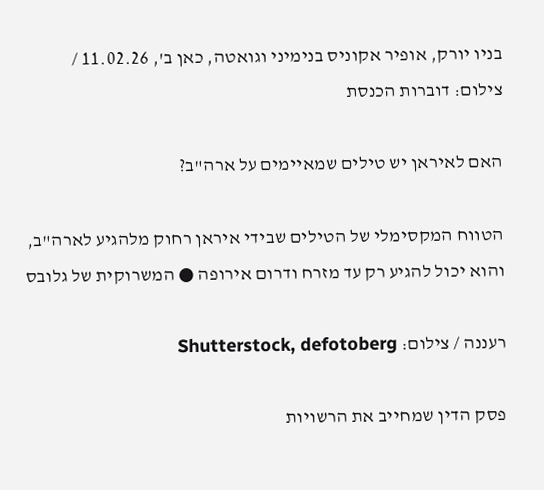בניו יורק, אופיר אקוניס בנימיני וגואטה, כאן ב', 11.02.26 / צילום: דוברות הכנסת

האם לאיראן יש טילים שמאיימים על ארה"ב?

הטווח המקסימלי של הטילים שבידי איראן רחוק מלהגיע לארה"ב, והוא יכול להגיע רק עד מזרח ודרום אירופה ● המשרוקית של גלובס

רעננה / צילום: Shutterstock, defotoberg

פסק הדין שמחייב את הרשויות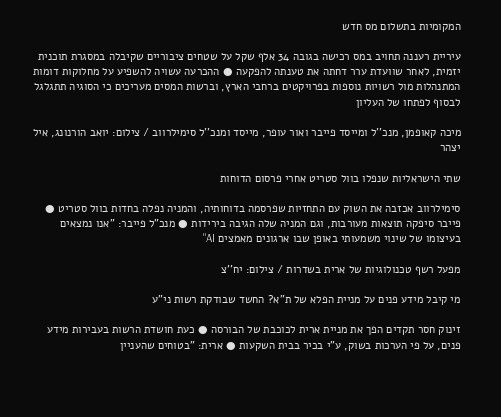המקומיות בתשלום מס חדש

עיריית רעננה תחויב במס רכישה בגובה 34 אלף שקל על שטחים ציבוריים שקיבלה במסגרת תוכנית יזמית, לאחר שוועדת ערר דחתה את טענתה להפקעה ● ההכרעה עשויה להשפיע על מחלוקות דומות המתנהלות מול רשויות נוספות בפרויקטים ברחבי הארץ, וברשות המסים מעריכים כי הסוגיה תתגלגל לבסוף לפתחו של העליון

מיכה קאופמן, מנכ''ל ומייסד פייבר ואור עופר, מייסד ומנכ''ל סימילרווב / צילום: יואב הורנונג, איל יצהר

שתי הישראליות שנפלו בוול סטריט אחרי פרסום הדוחות

סימילרווב אכזבה את השוק עם התחזיות שפרסמה בדוחותיה, והמניה נפלה בחדות בוול סטריט ● פייבר סיפקה תוצאות מעורבות, וגם המניה שלה הגיבה בירידות ● מנכ"ל פייבר: "אנו נמצאים בעיצומו של שינוי משמעותי באופן שבו ארגונים מאמצים AI"

מפעל רשף טכנולוגיות של ארית בשדרות / צילום: יח''צ

מי קיבל מידע פנים על מניית הפלא של ת"א? החשד שבודקת רשות ני"ע

זינוק חסר תקדים הפך את מניית ארית לכוכבת של הבורסה ● כעת חושדת הרשות בעבירות מידע פנים, על פי הערכות בשוק, ע"י בכיר בבית השקעות ● ארית: "בטוחים שהעניין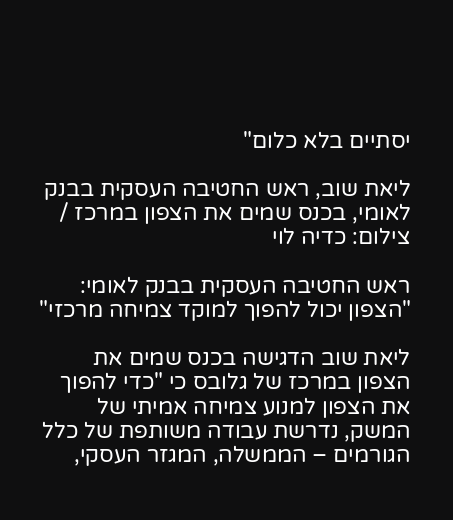יסתיים בלא כלום"

ליאת שוב, ראש החטיבה העסקית בבנק לאומי, בכנס שמים את הצפון במרכז / צילום: כדיה לוי

ראש החטיבה העסקית בבנק לאומי: "הצפון יכול להפוך למוקד צמיחה מרכזי"

ליאת שוב הדגישה בכנס שמים את הצפון במרכז של גלובס כי "כדי להפוך את הצפון למנוע צמיחה אמיתי של המשק, נדרשת עבודה משותפת של כלל הגורמים – הממשלה, המגזר העסקי,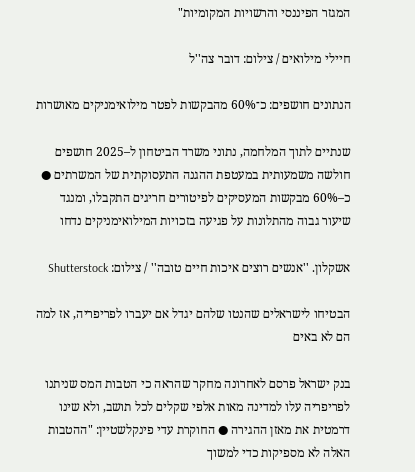המגזר הפיננסי והרשויות המקומיות"

חיילי מילואים / צילום: דובר צה''ל

הנתונים חושפים: כ־60% מהבקשות לפטר מילואימניקים מאושרות

שנתיים לתוך המלחמה, נתוני משרד הביטחון ל–2025 חושפים חולשה משמעותית במעטפת ההגנה התעסוקתית של המשרתים ● כ–60% מבקשות המעסיקים לפיטורים חריגים התקבלו, ומנגד שיעור גבוה מהתלונות על פגיעה בזכויות המילואימניקים נדחו

אשקלון. ''אנשים רוצים איכות חיים טובה'' / צילום: Shutterstock

הבטיחו לישראלים שהנטו שלהם יגדל אם יעברו לפריפריה, אז למה הם לא באים

בנק ישראל פרסם לאחרונה מחקר שהראה כי הטבות המס שניתנו לפריפריה עלו למדינה מאות אלפי שקלים לכל תושב, ולא שינו דרמטית את מאזן ההגירה ● החוקרת עדי פינקלשטיין: "ההטבות האלה לא מספיקות כדי למשוך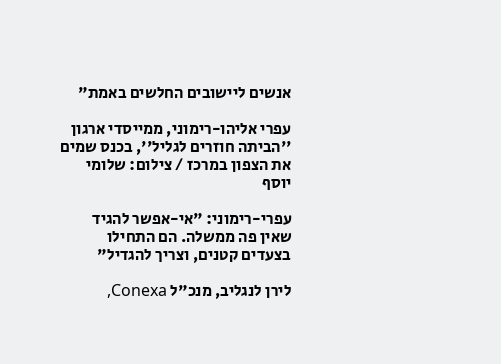אנשים ליישובים החלשים באמת"

עפרי אליהו-רימוני, ממייסדי ארגון ''הביתה חוזרים לגליל'', בכנס שמים את הצפון במרכז / צילום: שלומי יוסף

עפרי-רימוני: "אי-אפשר להגיד שאין פה ממשלה. הם התחילו בצעדים קטנים, וצריך להגדיל"

לירן לנגליב, מנכ"ל Conexa,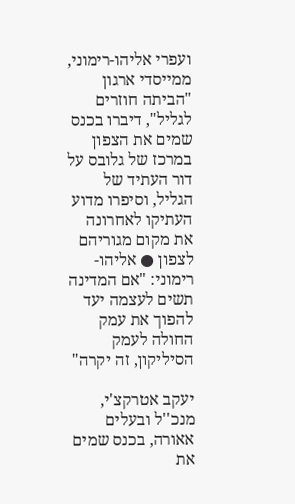ועפרי אליהו-רימוני, ממייסדי ארגון "הביתה חוזרים לגליל", דיברו בכנס שמים את הצפון במרכז של גלובס על דור העתיד של הגליל, וסיפרו מדוע העתיקו לאחרונה את מקום מגוריהם לצפון ● אליהו-רימוני: "אם המדינה תשים לעצמה יעד להפוך את עמק החולה לעמק הסיליקון, זה יקרה"

יעקב אטרקצ'י, מנכ''ל ובעלים אאורה, בכנס שמים את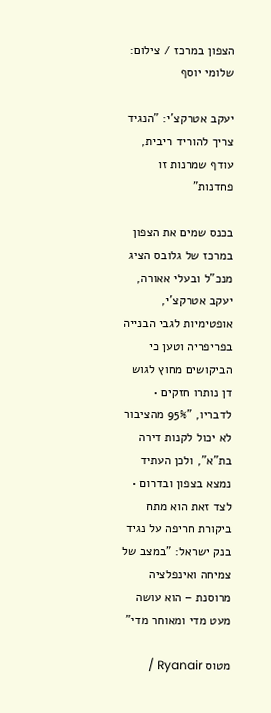הצפון במרכז / צילום: שלומי יוסף

יעקב אטרקצ'י: "הנגיד צריך להוריד ריבית, עודף שמרנות זו פחדנות"

בכנס שמים את הצפון במרכז של גלובס הציג מנכ"ל ובעלי אאורה, יעקב אטרקצ'י, אופטימיות לגבי הבנייה בפריפריה וטען כי הביקושים מחוץ לגוש דן נותרו חזקים • לדבריו, "95% מהציבור לא יכול לקנות דירה בת"א", ולכן העתיד נמצא בצפון ובדרום • לצד זאת הוא מתח ביקורת חריפה על נגיד בנק ישראל: "במצב של צמיחה ואינפלציה מרוסנת – הוא עושה מעט מדי ומאוחר מדי"

מטוס Ryanair /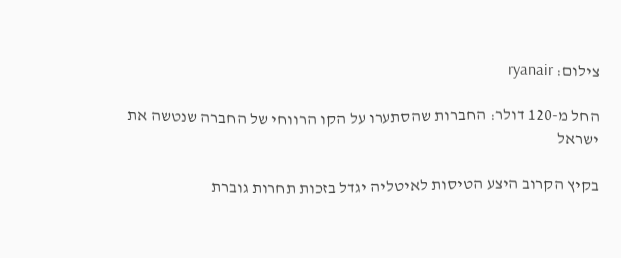צילום: ryanair

החל מ-120 דולר: החברות שהסתערו על הקו הרווחי של החברה שנטשה את ישראל

בקיץ הקרוב היצע הטיסות לאיטליה יגדל בזכות תחרות גוברת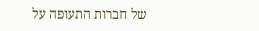של חברות התעופה על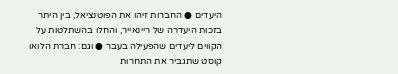היעדים ● החברות זיהו את הפוטנציאל, בין היתר בזכות היעדרה של ריינאייר, והחלו בהשתלטות על הקווים ליעדים שהפעילה בעבר ● וגם: חברת הלואו קוסט שתגביר את התחרות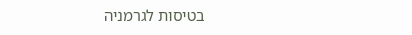בטיסות לגרמניה